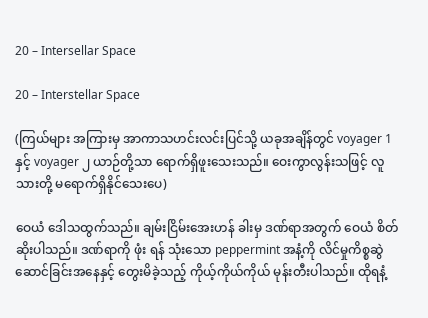20 – Intersellar Space

20 – Interstellar Space

(ကြယ်များ အကြားမှ အာကာသဟင်းလင်းပြင်သို့ ယခုအချိန်တွင် voyager 1 နှင့် voyager ၂ ယာဉ်တို့သာ ရောက်ရှိဖူးသေးသည်။ ဝေးကွာလွန်းသဖြင့် လူသားတို့ မရောက်ရှိနိုင်သေးပေ)

ဝေယံ ဒေါသထွက်သည်။ ချမ်းငြိမ်းအေးဟန် ခါးမှ ဒဏ်ရာအတွက် ဝေယံ စိတ်ဆိုးပါသည်။ ဒဏ်ရာကို ဖုံး ရန် သုံးသော peppermint အနံ့ကို လိင်မှုကိစ္စဆွဲဆောင်ခြင်းအနေနှင့် တွေးမိခဲ့သည့် ကိုယ့်ကိုယ်ကိုယ် မုန်းတီးပါသည်။ ထိုရနံ့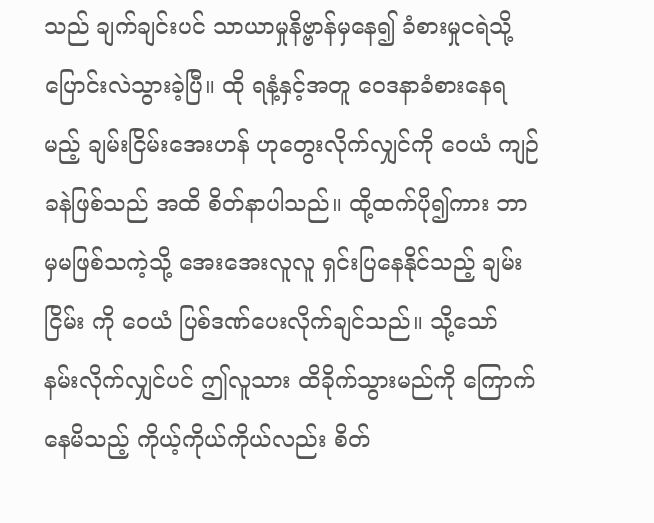သည် ချက်ချင်းပင် သာယာမှုနိဗ္ဗာန်မှနေ၍ ခံစားမှုငရဲသို့ ပြောင်းလဲသွားခဲ့ပြီ။ ထို ရနံ့နှင့်အတူ ဝေဒနာခံစားနေရမည့် ချမ်းငြိမ်းအေးဟန် ဟုတွေးလိုက်လျှင်ကို ဝေယံ ကျဉ်ခနဲဖြစ်သည် အထိ စိတ်နာပါသည်။ ထို့ထက်ပို၍ကား ဘာမှမဖြစ်သကဲ့သို့ အေးအေးလူလူ ရှင်းပြနေနိုင်သည့် ချမ်းငြိမ်း ကို ဝေယံ ပြစ်ဒဏ်ပေးလိုက်ချင်သည်။ သို့သော် နမ်းလိုက်လျှင်ပင် ဤလူသား ထိခိုက်သွားမည်ကို ကြောက်နေမိသည့် ကိုယ့်ကိုယ်ကိုယ်လည်း စိတ်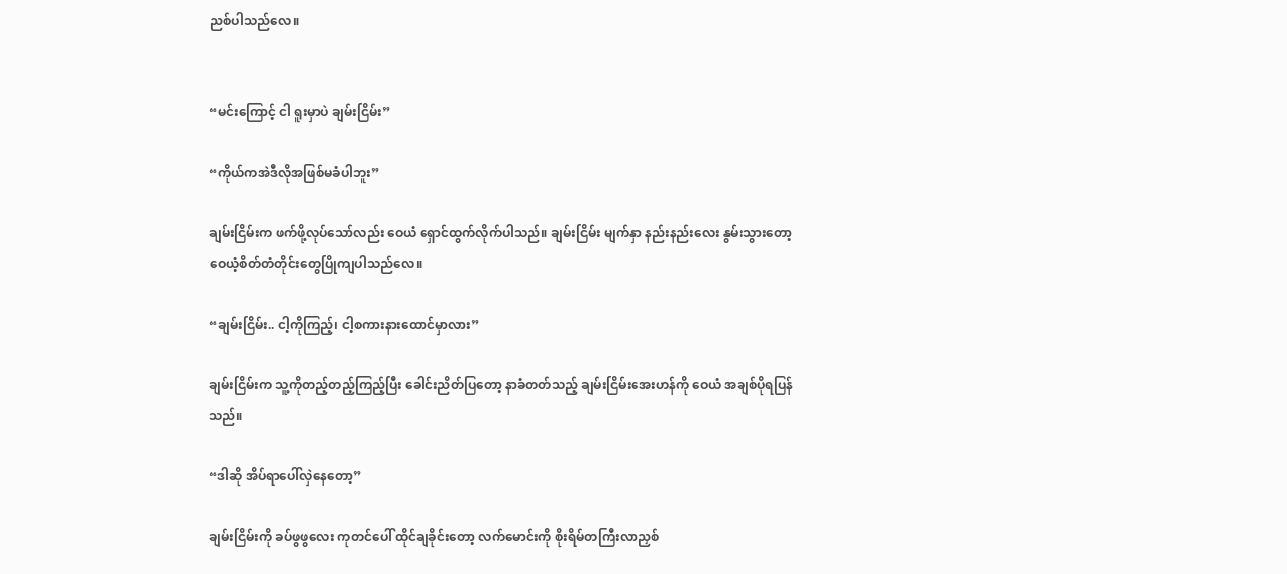ညစ်ပါသည်လေ။


“မင်းကြောင့် ငါ ရူးမှာပဲ ချမ်းငြိမ်း”

“ကိုယ်ကအဲဒီလိုအဖြစ်မခံပါဘူး”

ချမ်းငြိမ်းက ဖက်ဖို့လုပ်သော်လည်း ဝေယံ ရှောင်ထွက်လိုက်ပါသည်။ ချမ်းငြိမ်း မျက်နှာ နည်းနည်းလေး နွမ်းသွားတော့ ဝေယံ့စိတ်တံတိုင်းတွေပြိုကျပါသည်လေ။

“ချမ်းငြိမ်း.. ငါ့ကိုကြည့်၊ ငါ့စကားနားထောင်မှာလား”

ချမ်းငြိမ်းက သူ့ကိုတည့်တည့်ကြည့်ပြီး ခေါင်းညိတ်ပြတော့ နာခံတတ်သည့် ချမ်းငြိမ်းအေးဟန်ကို ဝေယံ အချစ်ပိုရပြန်သည်။

“ဒါဆို အိပ်ရာပေါ်လှဲနေတော့”

ချမ်းငြိမ်းကို ခပ်ဖွဖွလေး ကုတင်ပေါ် ထိုင်ချခိုင်းတော့ လက်မောင်းကို စိုးရိမ်တကြီးလာညှစ်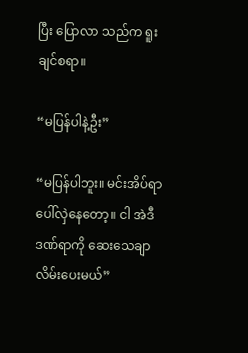ပြီး ပြောလာ သည်က ရူးချင်စရာ။

“မပြန်ပါနဲ့ဦး”

“မပြန်ပါဘူး။ မင်းအိပ်ရာပေါ်လှဲနေတော့။ ငါ အဲဒီဒဏ်ရာကို ဆေးသေချာလိမ်းပေးမယ်”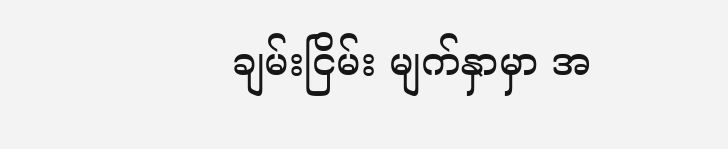ချမ်းငြိမ်း မျက်နှာမှာ အ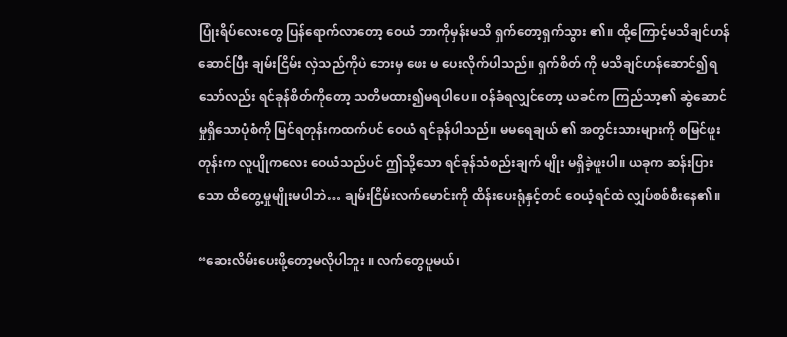ပြုံးရိပ်လေးတွေ ပြန်ရောက်လာတော့ ဝေယံ ဘာကိုမှန်းမသိ ရှက်တော့ရှက်သွား ၏။ ထို့ကြောင့်မသိချင်ဟန်ဆောင်ပြီး ချမ်းငြိမ်း လှဲသည်ကိုပဲ ဘေးမှ ဖေး မ ပေးလိုက်ပါသည်။ ရှက်စိတ် ကို မသိချင်ဟန်ဆောင်၍ရသော်လည်း ရင်ခုန်စိတ်ကိုတော့ သတိမထား၍မရပါပေ။ ဝန်ခံရလျှင်တော့ ယခင်က ကြည်သာ့၏ ဆွဲဆောင်မှုရှိသောပုံစံကို မြင်ရတုန်းကထက်ပင် ဝေယံ ရင်ခုန်ပါသည်။ မမရေချယ် ၏ အတွင်းသားများကို စမြင်ဖူးတုန်းက လူပျိုကလေး ဝေယံသည်ပင် ဤသို့သော ရင်ခုန်သံစည်းချက် မျိုး မရှိခဲ့ဖူးပါ။ ယခုက ဆန်းပြားသော ထိတွေ့မှုမျိုးမပါဘဲ… ချမ်းငြိမ်းလက်မောင်းကို ထိန်းပေးရုံနှင့်တင် ဝေယံ့ရင်ထဲ လျှပ်စစ်စီးနေ၏။

“ဆေးလိမ်းပေးဖို့တော့မလိုပါဘူး ။ လက်တွေပူမယ်၊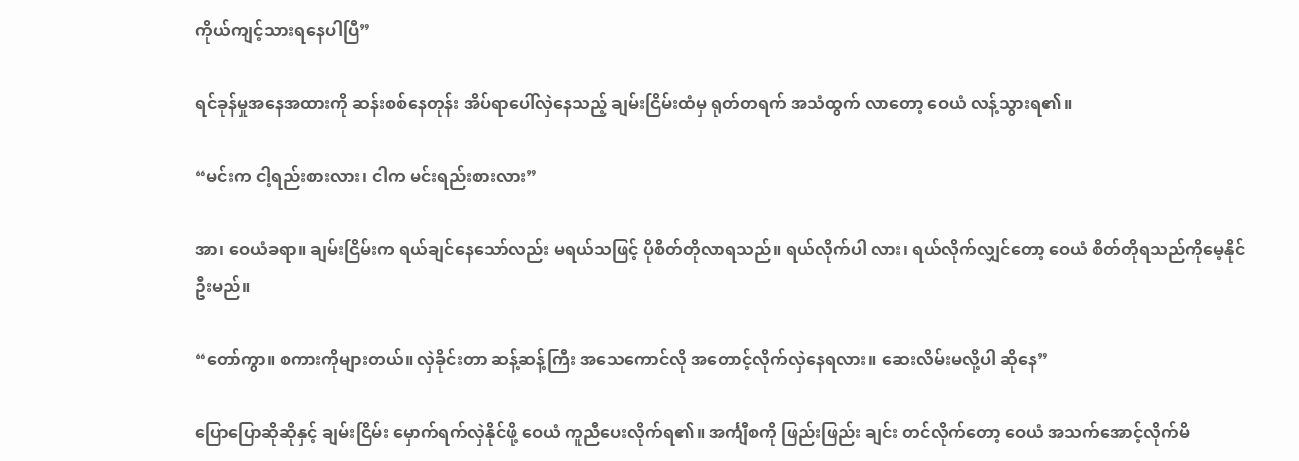ကိုယ်ကျင့်သားရနေပါပြီ”

ရင်ခုန်မှုအနေအထားကို ဆန်းစစ်နေတုန်း အိပ်ရာပေါ်လှဲနေသည့် ချမ်းငြိမ်းထံမှ ရုတ်တရက် အသံထွက် လာတော့ ဝေယံ လန့်သွားရ၏။

“မင်းက ငါ့ရည်းစားလား၊ ငါက မင်းရည်းစားလား”

အာ၊ ဝေယံခရာ။ ချမ်းငြိမ်းက ရယ်ချင်နေသော်လည်း မရယ်သဖြင့် ပိုစိတ်တိုလာရသည်။ ရယ်လိုက်ပါ လား၊ ရယ်လိုက်လျှင်တော့ ဝေယံ စိတ်တိုရသည်ကိုမေ့နိုင်ဦးမည်။

“တော်ကွာ။ စကားကိုများတယ်။ လှဲခိုင်းတာ ဆန့်ဆန့်ကြီး အသေကောင်လို အတောင့်လိုက်လှဲနေရလား။ ဆေးလိမ်းမလို့ပါ ဆိုနေ”

ပြောပြောဆိုဆိုနှင့် ချမ်းငြိမ်း မှောက်ရက်လှဲနိုင်ဖို့ ဝေယံ ကူညီပေးလိုက်ရ၏။ အင်္ကျီစကို ဖြည်းဖြည်း ချင်း တင်လိုက်တော့ ဝေယံ အသက်အောင့်လိုက်မိ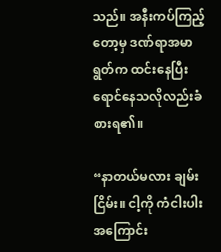သည်။ အနီးကပ်ကြည့်တော့မှ ဒဏ်ရာအမာရွတ်က ထင်းနေပြီး ရောင်နေသလိုလည်းခံစားရ၏။

“နာတယ်မလား ချမ်းငြိမ်း။ ငါ့ကို ကံငါးပါးအကြောင်း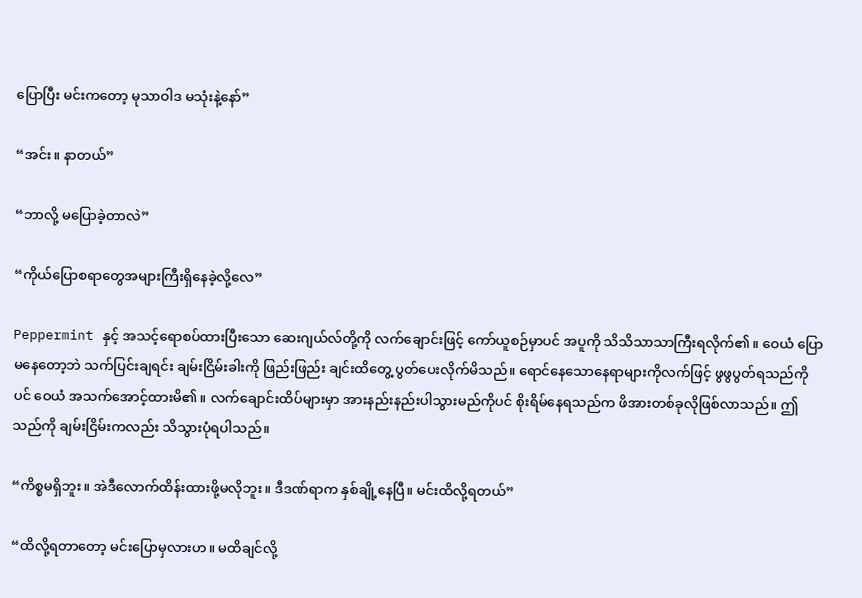ပြောပြီး မင်းကတော့ မုသာဝါဒ မသုံးနဲ့နော်”

“အင်း။ နာတယ်”

“ဘာလို့ မပြောခဲ့တာလဲ”

“ကိုယ်ပြောစရာတွေအများကြီးရှိနေခဲ့လို့လေ”

Peppermint နှင့် အသင့်ရောစပ်ထားပြီးသော ဆေးဂျယ်လ်တို့ကို လက်ချောင်းဖြင့် ကော်ယူစဉ်မှာပင် အပူကို သိသိသာသာကြီးရလိုက်၏။ ဝေယံ ပြောမနေတော့ဘဲ သက်ပြင်းချရင်း ချမ်းငြိမ်းခါးကို ဖြည်းဖြည်း ချင်းထိတွေ့ ပွတ်ပေးလိုက်မိသည်။ ရောင်နေသောနေရာများကိုလက်ဖြင့် ဖွဖွပွတ်ရသည်ကိုပင် ဝေယံ အသက်အောင့်ထားမိ၏။ လက်ချောင်းထိပ်များမှာ အားနည်းနည်းပါသွားမည်ကိုပင် စိုးရိမ်နေရသည်က ဖိအားတစ်ခုလိုဖြစ်လာသည်။ ဤသည်ကို ချမ်းငြိမ်းကလည်း သိသွားပုံရပါသည်။

“ကိစ္စမရှိဘူး။ အဲဒီလောက်ထိန်းထားဖို့မလိုဘူး။ ဒီဒဏ်ရာက နှစ်ချို့နေပြီ။ မင်းထိလို့ရတယ်”

“ထိလို့ရတာတော့ မင်းပြောမှလားဟ။ မထိချင်လို့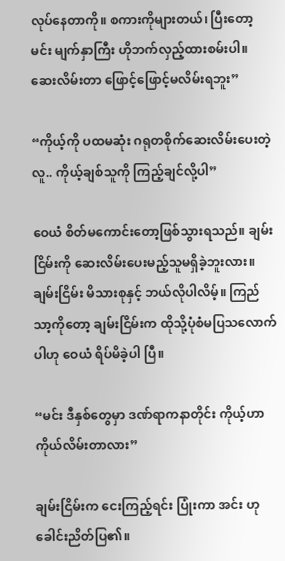လုပ်နေတာကို။ စကားကိုများတယ်၊ ပြီးတော့ မင်း မျက်နှာကြီး ဟိုဘက်လှည့်ထားစမ်းပါ။ ဆေးလိမ်းတာ ဖြောင့်ဖြောင့်မလိမ်းရဘူး”

“ကိုယ့်ကို ပထမဆုံး ဂရုတစိုက်ဆေးလိမ်းပေးတဲ့လူ.. ကိုယ့်ချစ်သူကို ကြည့်ချင်လို့ပါ”

ဝေယံ စိတ်မကောင်းတော့ဖြစ်သွားရသည်။ ချမ်းငြိမ်းကို ဆေးလိမ်းပေးမည့်သူမရှိခဲ့ဘူးလား။ ချမ်းငြိမ်း မိသားစုနှင့် ဘယ်လိုပါလိမ့်။ ကြည်သာ့ကိုတော့ ချမ်းငြိမ်းက ထိုသို့ပုံစံမပြသလောက်ပါဟု ဝေယံ ရိပ်မိခဲ့ပါ ပြီ။

“မင်း ဒီနှစ်တွေမှာ ဒဏ်ရာကနာတိုင်း ကိုယ့်ဟာကိုယ်လိမ်းတာလား”

ချမ်းငြိမ်းက ငေးကြည့်ရင်း ပြုံးကာ အင်း ဟုခေါင်းညိတ်ပြ၏။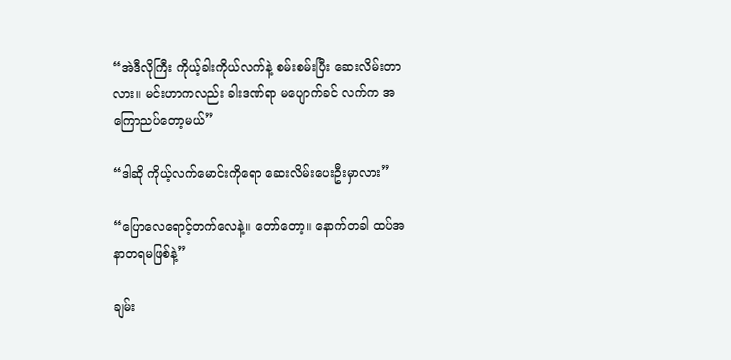“အဲဒီလိုကြီး ကိုယ့်ခါးကိုယ်လက်နဲ့ စမ်းစမ်းပြီး ဆေးလိမ်းတာလား။ မင်းဟာကလည်း ခါးဒဏ်ရာ မပျောက်ခင် လက်က အကြောညပ်တော့မယ်”

“ဒါဆို ကိုယ့်လက်မောင်းကိုရော ဆေးလိမ်းပေးဦးမှာလား”

“ပြောလေရောင့်တက်လေနဲ့။ တော်တော့။ နောက်တခါ ထပ်အနာတရမဖြစ်နဲ့”

ချမ်း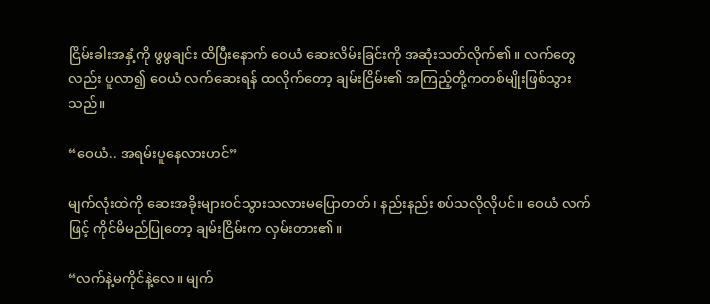ငြိမ်းခါးအနှံ့ကို ဖွဖွချင်း ထိပြီးနောက် ဝေယံ ဆေးလိမ်းခြင်းကို အဆုံးသတ်လိုက်၏။ လက်တွေလည်း ပူလာ၍ ဝေယံ လက်ဆေးရန် ထလိုက်တော့ ချမ်းငြိမ်း၏ အကြည့်တို့ကတစ်မျိုးဖြစ်သွားသည်။

“ဝေယံ.. အရမ်းပူနေလားဟင်”

မျက်လုံးထဲကို ဆေးအခိုးများဝင်သွားသလားမပြောတတ်၊ နည်းနည်း စပ်သလိုလိုပင်။ ဝေယံ လက်ဖြင့် ကိုင်မိမည်ပြုတော့ ချမ်းငြိမ်းက လှမ်းတား၏။

“လက်နဲ့မကိုင်နဲ့လေ။ မျက်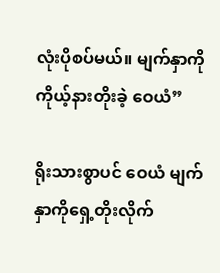လုံးပိုစပ်မယ်။ မျက်နှာကို ကိုယ့်နားတိုးခဲ့ ဝေယံ”

ရိုးသားစွာပင် ဝေယံ မျက်နှာကိုရှေ့တိုးလိုက်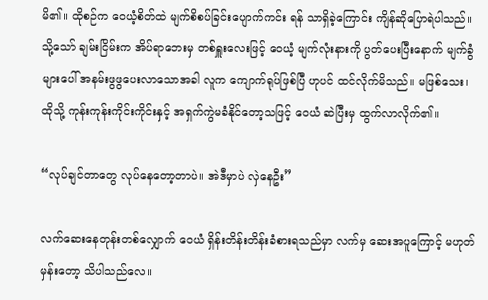မိ၏။ ထိုစဉ်က ဝေယံ့စိတ်ထဲ မျက်စိစပ်ခြင်းပျောက်ကင်း ရန် သာရှိခဲ့ကြောင်း ကျိန်ဆိုပြောရဲပါသည်။ သို့သော် ချမ်းငြိမ်းက အိပ်ရာဘေးမှ တစ်ရှူးလေးဖြင့် ဝေယံ့ မျက်လုံးနားကို ပွတ်ပေးပြီးနောက် မျက်ခွံများပေါ် အနမ်းဖွဖွပေးလာသောအခါ လူက ကျောက်ရုပ်ဖြစ်ပြီ ဟုပင် ထင်လိုက်မိသည်။ မဖြစ်သေး၊ ထိုသို့ ကုန်းကုန်းကိုင်းကိုင်းနှင့် အရှက်ကွဲမခံနိုင်တော့သဖြင့် ဝေယံ ဆဲပြီးမှ ထွက်လာလိုက်၏။

“လုပ်ချင်တာတွေ လုပ်နေတော့တာပဲ။ အဲဒီမှာပဲ လှဲနေဦး”

လက်ဆေးနေတုန်းတစ်လျှောက် ဝေယံ ရှိန်းတိန်းတိန်းခံစားရသည်မှာ လက်မှ ဆေးအပူကြောင့် မဟုတ် မှန်းတော့ သိပါသည်လေ။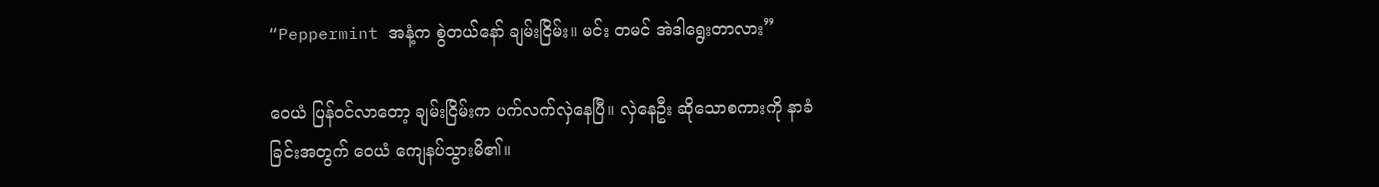“Peppermint အနံ့က စွဲတယ်နော် ချမ်းငြိမ်း။ မင်း တမင် အဲဒါရွေးတာလား”

ဝေယံ ပြန်ဝင်လာတော့ ချမ်းငြိမ်းက ပက်လက်လှဲနေပြီ။ လှဲနေဦး ဆိုသောစကားကို နာခံခြင်းအတွက် ဝေယံ ကျေနပ်သွားမိ၏။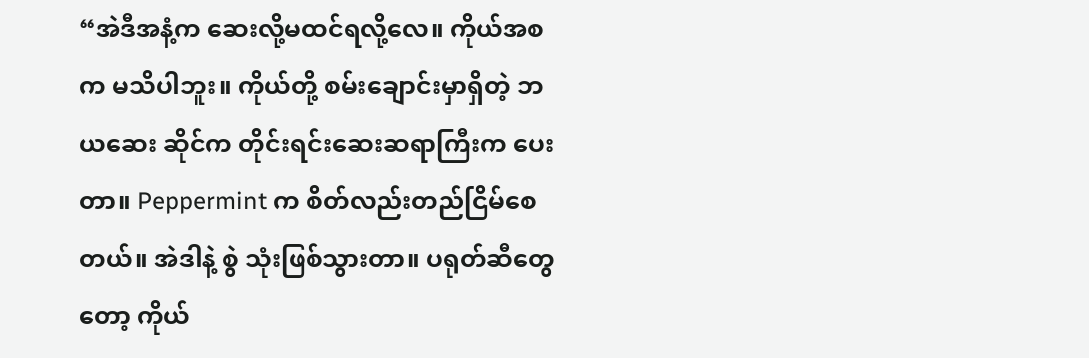“အဲဒီအနံ့က ဆေးလို့မထင်ရလို့လေ။ ကိုယ်အစက မသိပါဘူး။ ကိုယ်တို့ စမ်းချောင်းမှာရှိတဲ့ ဘယဆေး ဆိုင်က တိုင်းရင်းဆေးဆရာကြီးက ပေးတာ။ Peppermint က စိတ်လည်းတည်ငြိမ်စေတယ်။ အဲဒါနဲ့ စွဲ သုံးဖြစ်သွားတာ။ ပရုတ်ဆီတွေတော့ ကိုယ်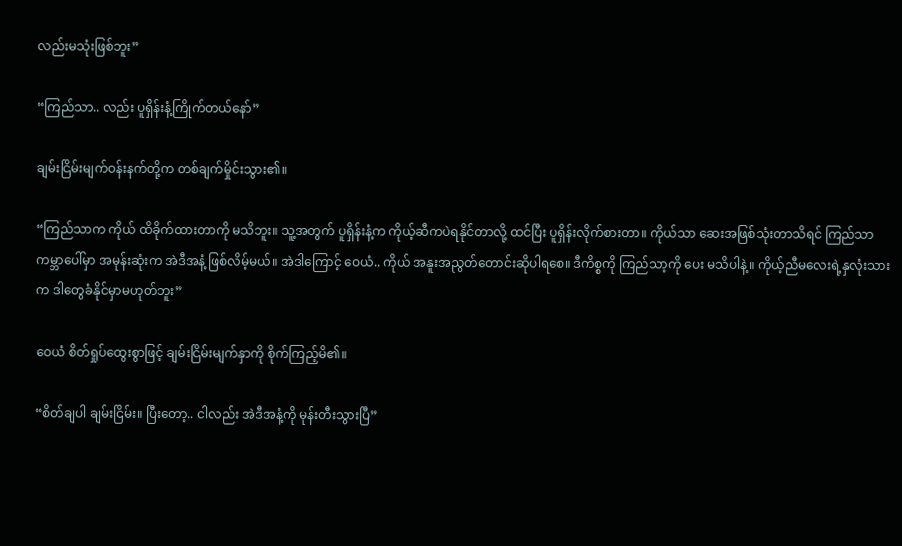လည်းမသုံးဖြစ်ဘူး”

“ကြည်သာ.. လည်း ပူရှိန်းနံ့ကြိုက်တယ်နော်”

ချမ်းငြိမ်းမျက်ဝန်းနက်တို့က တစ်ချက်မှိုင်းသွား၏။

“ကြည်သာက ကိုယ် ထိခိုက်ထားတာကို မသိဘူး။ သူ့အတွက် ပူရှိန်းနံ့က ကိုယ့်ဆီကပဲရနိုင်တာလို့ ထင်ပြီး ပူရှိန်းလိုက်စားတာ။ ကိုယ်သာ ဆေးအဖြစ်သုံးတာသိရင် ကြည်သာ ကမ္ဘာပေါ်မှာ အမုန်းဆုံးက အဲဒီအနံ့ ဖြစ်လိမ့်မယ်။ အဲဒါကြောင့် ဝေယံ.. ကိုယ် အနူးအညွတ်တောင်းဆိုပါရစေ။ ဒီကိစ္စကို ကြည်သာ့ကို ပေး မသိပါနဲ့။ ကိုယ့်ညီမလေးရဲ့နှလုံးသားက ဒါတွေခံနိုင်မှာမဟုတ်ဘူး”

ဝေယံ စိတ်ရှုပ်ထွေးစွာဖြင့် ချမ်းငြိမ်းမျက်နှာကို စိုက်ကြည့်မိ၏။

“စိတ်ချပါ ချမ်းငြိမ်း။ ပြီးတော့.. ငါလည်း အဲဒီအနံ့ကို မုန်းတီးသွားပြီ”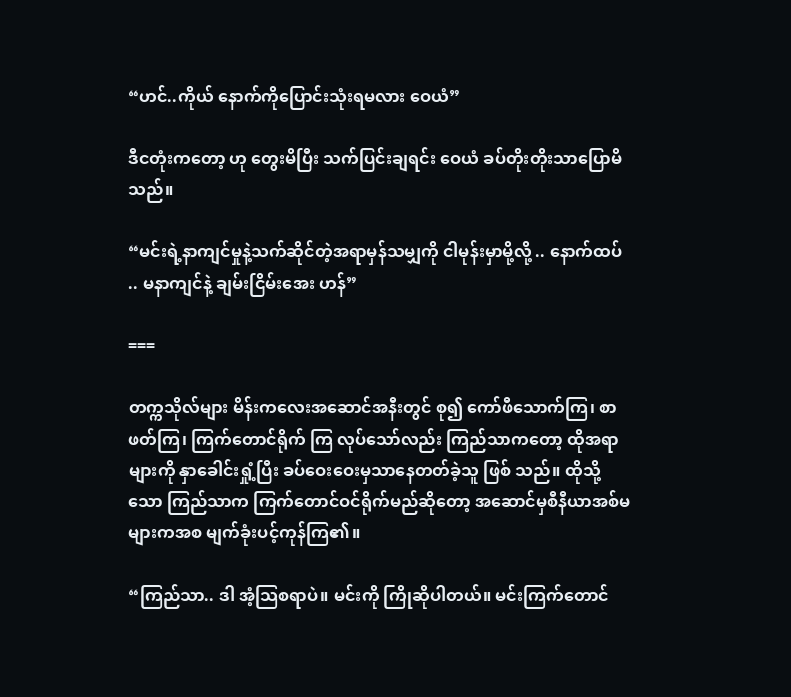“ဟင်..ကိုယ် နောက်ကိုပြောင်းသုံးရမလား ဝေယံ”

ဒီငတုံးကတော့ ဟု တွေးမိပြီး သက်ပြင်းချရင်း ဝေယံ ခပ်တိုးတိုးသာပြောမိသည်။

“မင်းရဲ့နာကျင်မှုနဲ့သက်ဆိုင်တဲ့အရာမှန်သမျှကို ငါမုန်းမှာမို့လို့ .. နောက်ထပ် .. မနာကျင်နဲ့ ချမ်းငြိမ်းအေး ဟန်”

===

တက္ကသိုလ်များ မိန်းကလေးအဆောင်အနီးတွင် စု၍ ကော်ဖီသောက်ကြ၊ စာဖတ်ကြ၊ ကြက်တောင်ရိုက် ကြ လုပ်သော်လည်း ကြည်သာကတော့ ထိုအရာများကို နှာခေါင်းရှုံ့ပြီး ခပ်ဝေးဝေးမှသာနေတတ်ခဲ့သူ ဖြစ် သည်။ ထိုသို့သော ကြည်သာက ကြက်တောင်ဝင်ရိုက်မည်ဆိုတော့ အဆောင်မှစီနီယာအစ်မများကအစ မျက်ခုံးပင့်ကုန်ကြ၏။

“ကြည်သာ.. ဒါ အံ့သြစရာပဲ။ မင်းကို ကြိုဆိုပါတယ်။ မင်းကြက်တောင်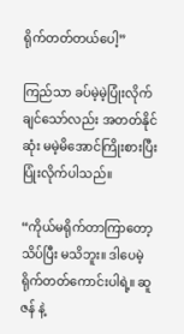ရိုက်တတ်တယ်ပေါ့”

ကြည်သာ ခပ်မဲ့မဲ့ပြုံးလိုက်ချင်သော်လည်း အတတ်နိုင်ဆုံး မမဲ့မိအောင်ကြိုးစားပြီး ပြုံးလိုက်ပါသည်။

“ကိုယ်မရိုက်တာကြာတော့ သိပ်ပြီး မသိဘူး။ ဒါပေမဲ့ ရိုက်တတ်ကောင်းပါရဲ့။ ဆူဇန် နဲ့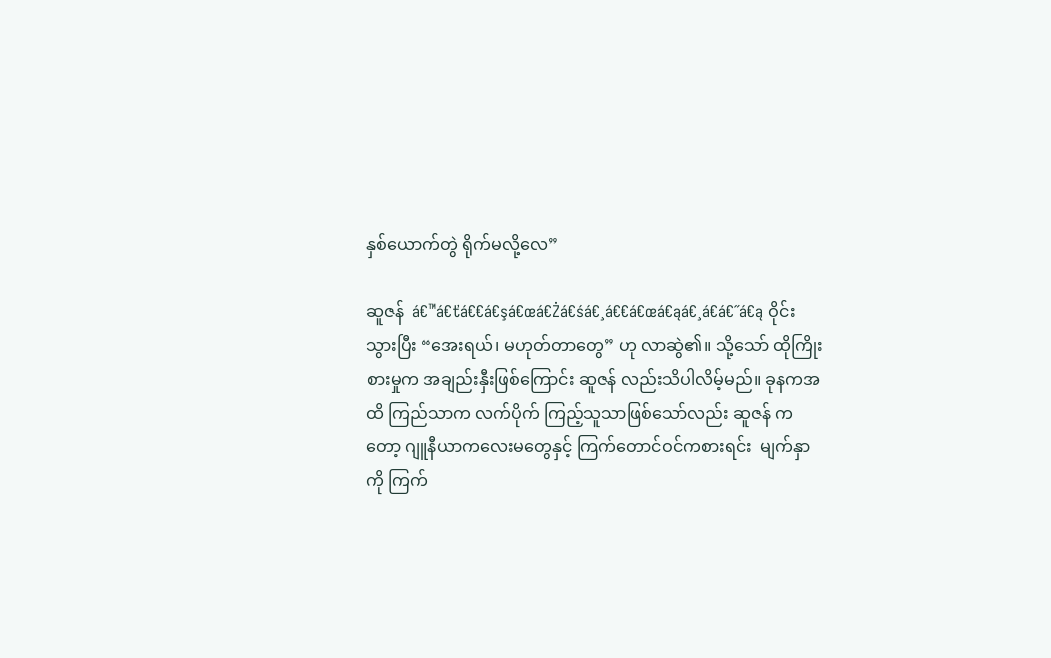နှစ်ယောက်တွဲ ရိုက်မလို့လေ”

ဆူဇန်  á€™á€ťá€€á€şá€œá€Żá€śá€¸á€€á€œá€ąá€¸á€á€˝á€ą ဝိုင်းသွားပြီး “အေးရယ်၊ မဟုတ်တာတွေ” ဟု လာဆွဲ၏။ သို့သော် ထိုကြိုးစားမှုက အချည်းနှီးဖြစ်ကြောင်း ဆူဇန် လည်းသိပါလိမ့်မည်။ ခုနကအထိ ကြည်သာက လက်ပိုက် ကြည့်သူသာဖြစ်သော်လည်း ဆူဇန် ကတော့ ဂျူနီယာကလေးမတွေနှင့် ကြက်တောင်ဝင်ကစားရင်း  မျက်နှာကို ကြက်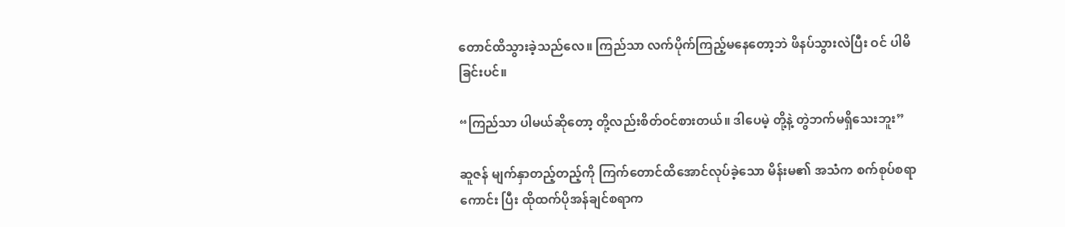တောင်ထိသွားခဲ့သည်လေ။ ကြည်သာ လက်ပိုက်ကြည့်မနေတော့ဘဲ ဖိနပ်သွားလဲပြီး ဝင် ပါမိခြင်းပင်။

“ကြည်သာ ပါမယ်ဆိုတော့ တို့လည်းစိတ်ဝင်စားတယ်။ ဒါပေမဲ့ တို့နဲ့ တွဲဘက်မရှိသေးဘူး”

ဆူဇန် မျက်နှာတည့်တည့်ကို ကြက်တောင်ထိအောင်လုပ်ခဲ့သော မိန်းမ၏ အသံက စက်စုပ်စရာကောင်း ပြီး ထိုထက်ပိုအန်ချင်စရာက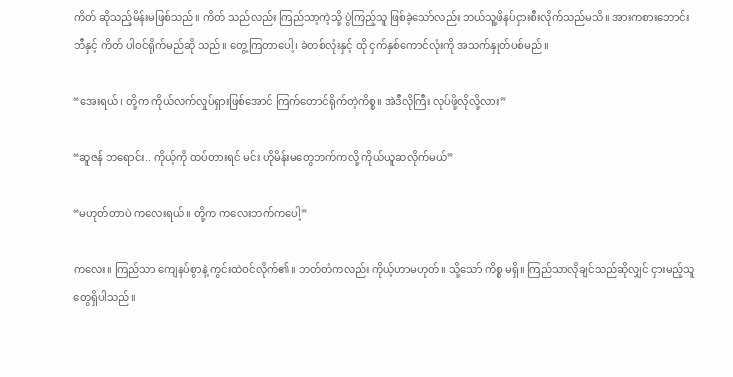ကိတ် ဆိုသည့်မိန်းမဖြစ်သည်။ ကိတ် သည်လည်း ကြည်သာ့ကဲ့သို့ ပွဲကြည့်သူ ဖြစ်ခဲ့သော်လည်း ဘယ်သူ့ဖိနပ်ငှားစီးလိုက်သည်မသိ။ အားကစားဘောင်းဘီနှင့် ကိတ် ပါဝင်ရိုက်မည်ဆို သည်။ တွေ့ကြတာပေါ့၊ ခဲတစ်လုံးနှင့် ထို ငှက်နှစ်ကောင်လုံးကို အသက်နှုတ်ပစ်မည်။

“အေးရယ်၊ တို့က ကိုယ်လက်လှုပ်ရှားဖြစ်အောင် ကြက်တောင်ရိုက်တဲ့ကိစ္စ။ အဲဒီလိုကြီး လုပ်ဖို့လိုလို့လား”

“ဆူဇန် ဘရောင်း.. ကိုယ့်ကို ထပ်တားရင် မင်း ဟိုမိန်းမတွေဘက်ကလို့ ကိုယ်ယူဆလိုက်မယ်”

“မဟုတ်တာပဲ ကလေးရယ်။ တို့က ကလေးဘက်ကပေါ့”

ကလေး။ ကြည်သာ ကျေနပ်စွာနဲ့ ကွင်းထဲဝင်လိုက်၏။ ဘတ်တံကလည်း ကိုယ့်ဟာမဟုတ်။ သို့သော် ကိစ္စ မရှိ။ ကြည်သာလိုချင်သည်ဆိုလျှင် ငှားမည့်သူတွေရှိပါသည်။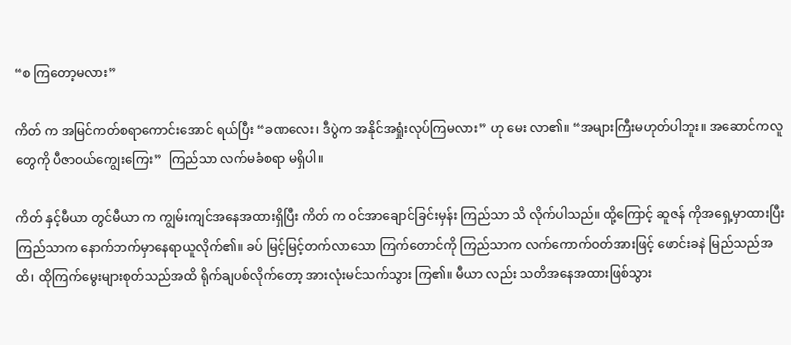“စ ကြတော့မလား”

ကိတ် က အမြင်ကတ်စရာကောင်းအောင် ရယ်ပြီး “ခဏလေး၊ ဒီပွဲက အနိုင်အရှုံးလုပ်ကြမလား” ဟု မေး လာ၏။ “အများကြီးမဟုတ်ပါဘူး။ အဆောင်ကလူတွေကို ပီဇာဝယ်ကျွေးကြေး”  ကြည်သာ လက်မခံစရာ မရှိပါ။

ကိတ် နှင့်မီယာ တွင်မီယာ က ကျွမ်းကျင်အနေအထားရှိပြီး ကိတ် က ဝင်အာချောင်ခြင်းမှန်း ကြည်သာ သိ လိုက်ပါသည်။ ထို့ကြောင့် ဆူဇန် ကိုအရှေ့မှာထားပြီး ကြည်သာက နောက်ဘက်မှာနေရာယူလိုက်၏။ ခပ် မြင့်မြင့်တက်လာသော ကြက်တောင်ကို ကြည်သာက လက်ကောက်ဝတ်အားဖြင့် ဖောင်းခနဲ မြည်သည်အထိ၊ ထိုကြက်မွေးများစုတ်သည်အထိ ရိုက်ချပစ်လိုက်တော့ အားလုံးမင်သက်သွား ကြ၏။ မီယာ လည်း သတိအနေအထားဖြစ်သွား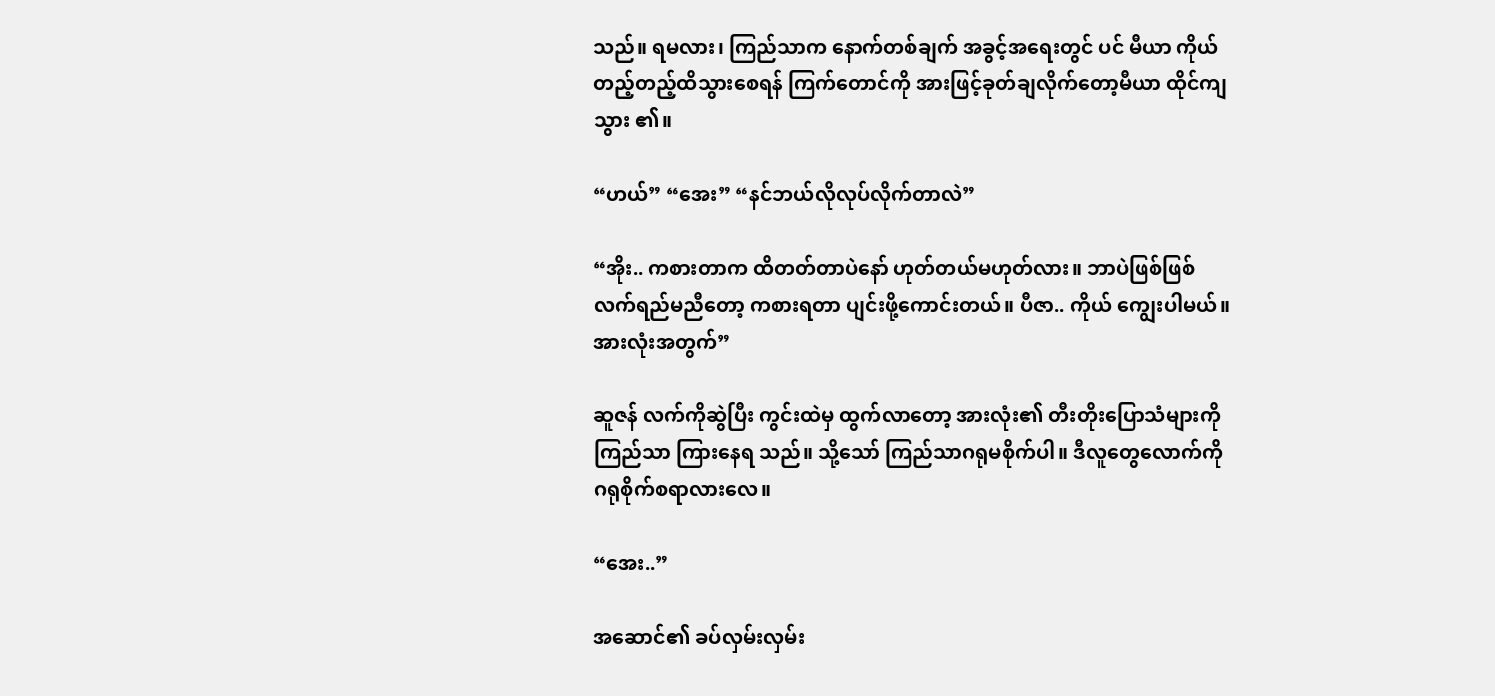သည်။ ရမလား၊ ကြည်သာက နောက်တစ်ချက် အခွင့်အရေးတွင် ပင် မီယာ ကိုယ်တည့်တည့်ထိသွားစေရန် ကြက်တောင်ကို အားဖြင့်ခုတ်ချလိုက်တော့မီယာ ထိုင်ကျသွား ၏။

“ဟယ်” “အေး” “နင်ဘယ်လိုလုပ်လိုက်တာလဲ”

“အိုး.. ကစားတာက ထိတတ်တာပဲနော် ဟုတ်တယ်မဟုတ်လား။ ဘာပဲဖြစ်ဖြစ် လက်ရည်မညီတော့ ကစားရတာ ပျင်းဖို့ကောင်းတယ်။ ပီဇာ.. ကိုယ် ကျွေးပါမယ်။ အားလုံးအတွက်”

ဆူဇန် လက်ကိုဆွဲပြီး ကွင်းထဲမှ ထွက်လာတော့ အားလုံး၏ တီးတိုးပြောသံများကို ကြည်သာ ကြားနေရ သည်။ သို့သော် ကြည်သာဂရုမစိုက်ပါ။ ဒီလူတွေလောက်ကို ဂရုစိုက်စရာလားလေ။

“အေး..”

အဆောင်၏ ခပ်လှမ်းလှမ်း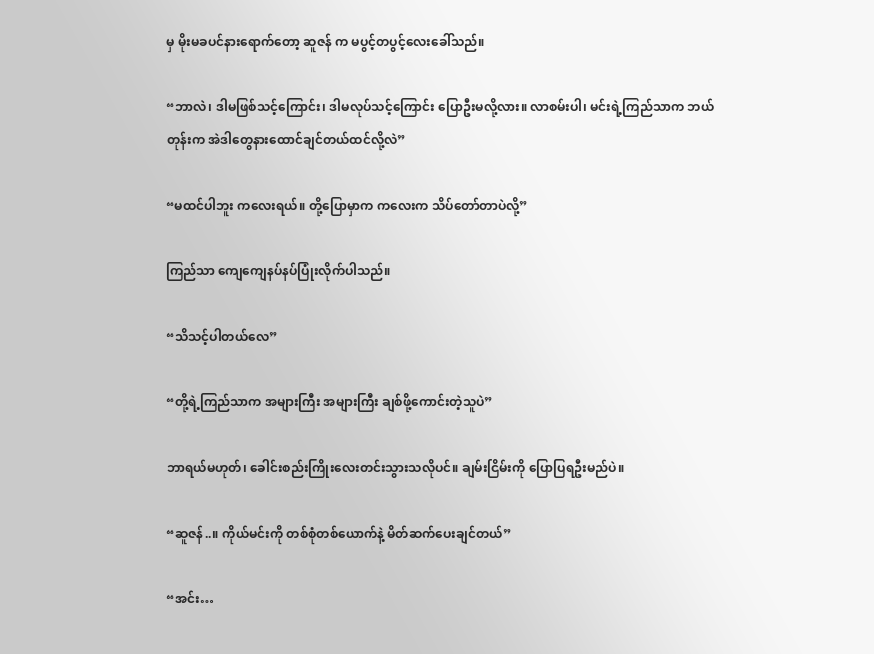မှ မိုးမခပင်နားရောက်တော့ ဆူဇန် က မပွင့်တပွင့်လေးခေါ်သည်။

“ဘာလဲ၊ ဒါမဖြစ်သင့်ကြောင်း၊ ဒါမလုပ်သင့်ကြောင်း ပြောဦးမလို့လား။ လာစမ်းပါ၊ မင်းရဲ့ကြည်သာက ဘယ်တုန်းက အဲဒါတွေနားထောင်ချင်တယ်ထင်လို့လဲ”

“မထင်ပါဘူး ကလေးရယ်။ တို့ပြောမှာက ကလေးက သိပ်တော်တာပဲလို့”

ကြည်သာ ကျေကျေနပ်နပ်ပြုံးလိုက်ပါသည်။

“သိသင့်ပါတယ်လေ”

“တို့ရဲ့ကြည်သာက အများကြီး အများကြီး ချစ်ဖို့ကောင်းတဲ့သူပဲ”

ဘာရယ်မဟုတ်၊ ခေါင်းစည်းကြိုးလေးတင်းသွားသလိုပင်။ ချမ်းငြိမ်းကို ပြောပြရဦးမည်ပဲ။

“ဆူဇန်..။ ကိုယ်မင်းကို တစ်စုံတစ်ယောက်နဲ့ မိတ်ဆက်ပေးချင်တယ်”

“အင်း…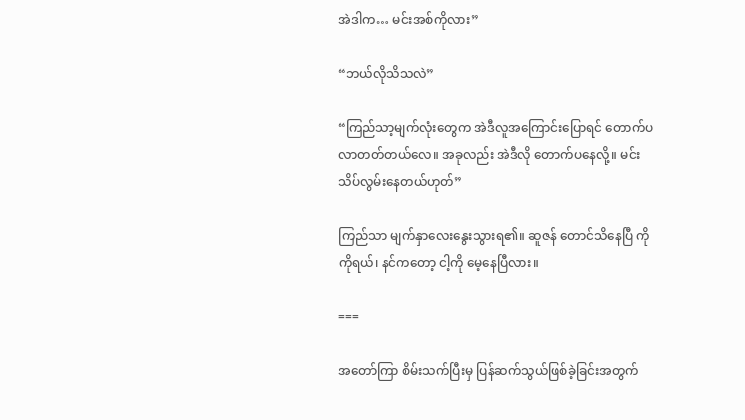အဲဒါက… မင်းအစ်ကိုလား”

“ဘယ်လိုသိသလဲ”

“ကြည်သာ့မျက်လုံးတွေက အဲဒီလူအကြောင်းပြောရင် တောက်ပလာတတ်တယ်လေ။ အခုလည်း အဲဒီလို တောက်ပနေလို့။ မင်း သိပ်လွမ်းနေတယ်ဟုတ်”

ကြည်သာ မျက်နှာလေးနွေးသွားရ၏။ ဆူဇန် တောင်သိနေပြီ ကိုကိုရယ်၊ နင်ကတော့ ငါ့ကို မေ့နေပြီလား။

===

အတော်ကြာ စိမ်းသက်ပြီးမှ ပြန်ဆက်သွယ်ဖြစ်ခဲ့ခြင်းအတွက်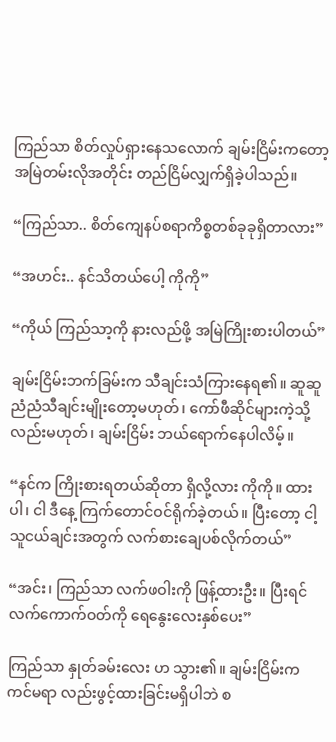ကြည်သာ စိတ်လှုပ်ရှားနေသလောက် ချမ်းငြိမ်းကတော့ အမြဲတမ်းလိုအတိုင်း တည်ငြိမ်လျှက်ရှိခဲ့ပါသည်။

“ကြည်သာ.. စိတ်ကျေနပ်စရာကိစ္စတစ်ခုခုရှိတာလား”

“အဟင်း.. နင်သိတယ်ပေါ့ ကိုကို”

“ကိုယ် ကြည်သာ့ကို နားလည်ဖို့ အမြဲကြိုးစားပါတယ်”

ချမ်းငြိမ်းဘက်ခြမ်းက သီချင်းသံကြားနေရ၏။ ဆူဆူညံညံသီချင်းမျိုးတော့မဟုတ်၊ ကော်ဖီဆိုင်များကဲ့သို့ လည်းမဟုတ်၊ ချမ်းငြိမ်း ဘယ်ရောက်နေပါလိမ့်။

“နင်က ကြိုးစားရတယ်ဆိုတာ ရှိလို့လား ကိုကို။ ထားပါ၊ ငါ ဒီနေ့ ကြက်တောင်ဝင်ရိုက်ခဲ့တယ်။ ပြီးတော့ ငါ့သူငယ်ချင်းအတွက် လက်စားချေပစ်လိုက်တယ်”

“အင်း၊ ကြည်သာ လက်ဖဝါးကို ဖြန့်ထားဦး။ ပြီးရင် လက်ကောက်ဝတ်ကို ရေနွေးလေးနှစ်ပေး”

ကြည်သာ နှုတ်ခမ်းလေး ဟ သွား၏။ ချမ်းငြိမ်းက ကင်မရာ လည်းဖွင့်ထားခြင်းမရှိပါဘဲ စ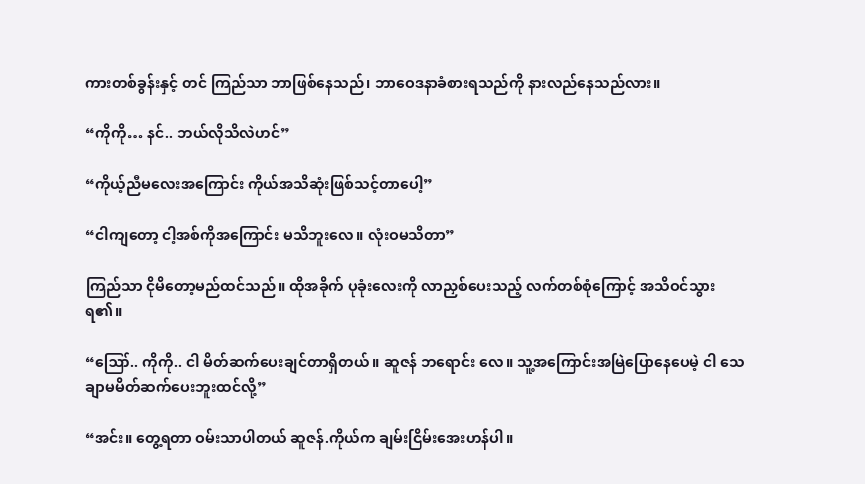ကားတစ်ခွန်းနှင့် တင် ကြည်သာ ဘာဖြစ်နေသည်၊ ဘာဝေဒနာခံစားရသည်ကို နားလည်နေသည်လား။

“ကိုကို… နင်.. ဘယ်လိုသိလဲဟင်”

“ကိုယ့်ညီမလေးအကြောင်း ကိုယ်အသိဆုံးဖြစ်သင့်တာပေါ့”

“ငါကျတော့ ငါ့အစ်ကိုအကြောင်း မသိဘူးလေ။ လုံးဝမသိတာ”

ကြည်သာ ငိုမိတော့မည်ထင်သည်။ ထိုအခိုက် ပုခုံးလေးကို လာညှစ်ပေးသည့် လက်တစ်စုံကြောင့် အသိဝင်သွားရ၏။

“ဪ.. ကိုကို.. ငါ မိတ်ဆက်ပေးချင်တာရှိတယ်။ ဆူဇန် ဘရောင်း လေ။ သူ့အကြောင်းအမြဲပြောနေပေမဲ့ ငါ သေချာမမိတ်ဆက်ပေးဘူးထင်လို့”

“အင်း။ တွေ့ရတာ ဝမ်းသာပါတယ် ဆူဇန်.ကိုယ်က ချမ်းငြိမ်းအေးဟန်ပါ။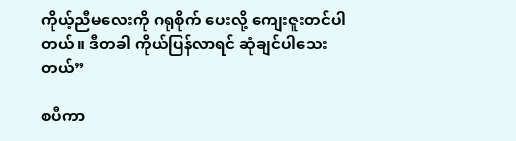ကိုယ့်ညီမလေးကို ဂရုစိုက် ပေးလို့ ကျေးဇူးတင်ပါတယ်။ ဒီတခါ ကိုယ်ပြန်လာရင် ဆုံချင်ပါသေးတယ်”

စပီကာ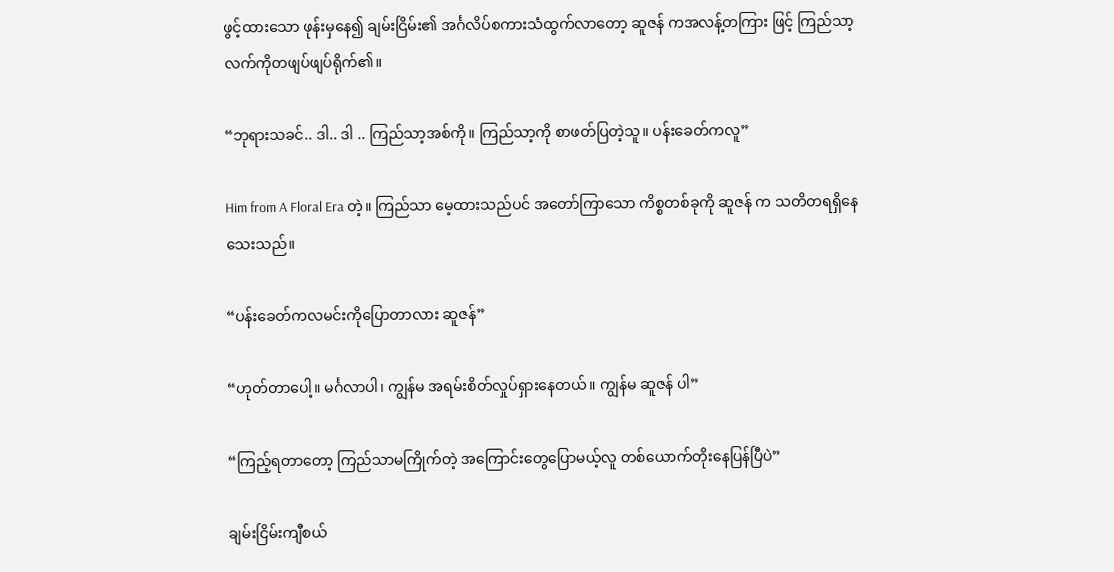ဖွင့်ထားသော ဖုန်းမှနေ၍ ချမ်းငြိမ်း၏ အင်္ဂလိပ်စကားသံထွက်လာတော့ ဆူဇန် ကအလန့်တကြား ဖြင့် ကြည်သာ့လက်ကိုတဖျပ်ဖျပ်ရိုက်၏။

“ဘုရားသခင်.. ဒါ.. ဒါ .. ကြည်သာ့အစ်ကို။ ကြည်သာ့ကို စာဖတ်ပြတဲ့သူ။ ပန်းခေတ်ကလူ”

Him from A Floral Era တဲ့။ ကြည်သာ မေ့ထားသည်ပင် အတော်ကြာသော ကိစ္စတစ်ခုကို ဆူဇန် က သတိတရရှိနေသေးသည်။

“ပန်းခေတ်ကလမင်းကိုပြောတာလား ဆူဇန်”

“ဟုတ်တာပေါ့။ မင်္ဂလာပါ၊ ကျွန်မ အရမ်းစိတ်လှုပ်ရှားနေတယ်။ ကျွန်မ ဆူဇန် ပါ”

“ကြည့်ရတာတော့ ကြည်သာမကြိုက်တဲ့ အကြောင်းတွေပြောမယ့်လူ တစ်ယောက်တိုးနေပြန်ပြီပဲ”

ချမ်းငြိမ်းကျီစယ်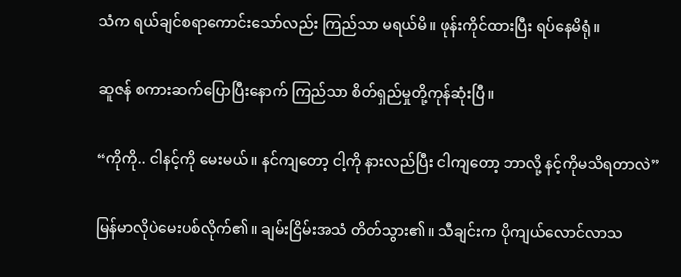သံက ရယ်ချင်စရာကောင်းသော်လည်း ကြည်သာ မရယ်မိ။ ဖုန်းကိုင်ထားပြီး ရပ်နေမိရုံ။

ဆူဇန် စကားဆက်ပြောပြီးနောက် ကြည်သာ စိတ်ရှည်မှုတို့ကုန်ဆုံးပြီ။

“ကိုကို.. ငါနင့်ကို မေးမယ်။ နင်ကျတော့ ငါ့ကို နားလည်ပြီး ငါကျတော့ ဘာလို့ နင့်ကိုမသိရတာလဲ”

မြန်မာလိုပဲမေးပစ်လိုက်၏။ ချမ်းငြိမ်းအသံ တိတ်သွား၏။ သီချင်းက ပိုကျယ်လောင်လာသ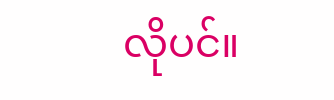လိုပင်။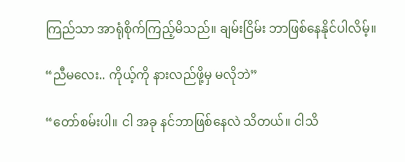ကြည်သာ အာရုံစိုက်ကြည့်မိသည်။ ချမ်းငြိမ်း ဘာဖြစ်နေနိုင်ပါလိမ့်။

“ညီမလေး.. ကိုယ့်ကို နားလည်ဖို့မှ မလိုဘဲ”

“တော်စမ်းပါ။ ငါ အခု နင်ဘာဖြစ်နေလဲ သိတယ်။ ငါသိ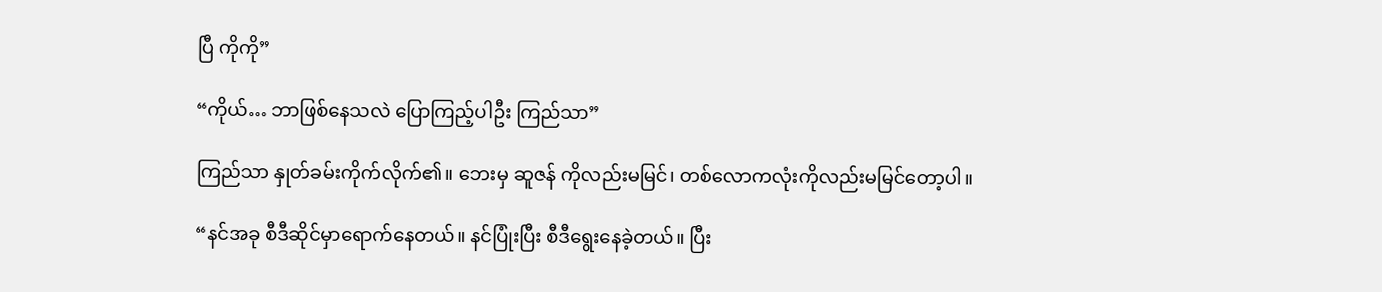ပြီ ကိုကို”

“ကိုယ်… ဘာဖြစ်နေသလဲ ပြောကြည့်ပါဦး ကြည်သာ”

ကြည်သာ နှုတ်ခမ်းကိုက်လိုက်၏။ ဘေးမှ ဆူဇန် ကိုလည်းမမြင်၊ တစ်လောကလုံးကိုလည်းမမြင်တော့ပါ။

“နင်အခု စီဒီဆိုင်မှာရောက်နေတယ်။ နင်ပြုံးပြီး စီဒီရွေးနေခဲ့တယ်။ ပြီး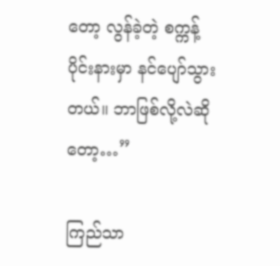တော့ လွန်ခဲ့တဲ့ စက္ကန့်ပိုင်းနားမှာ နင်ပျော်သွားတယ်။ ဘာဖြစ်လို့လဲဆိုတော့…”

ကြည်သာ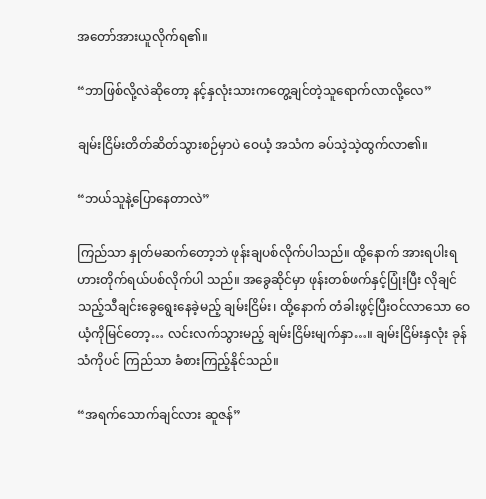အတော်အားယူလိုက်ရ၏။

“ဘာဖြစ်လို့လဲဆိုတော့ နင့်နှလုံးသားကတွေ့ချင်တဲ့သူရောက်လာလို့လေ”

ချမ်းငြိမ်းတိတ်ဆိတ်သွားစဉ်မှာပဲ ဝေယံ့ အသံက ခပ်သဲ့သဲ့ထွက်လာ၏။

“ဘယ်သူနဲ့ပြောနေတာလဲ”

ကြည်သာ နှုတ်မဆက်တော့ဘဲ ဖုန်းချပစ်လိုက်ပါသည်။ ထို့နောက် အားရပါးရ ဟားတိုက်ရယ်ပစ်လိုက်ပါ သည်။ အခွေဆိုင်မှာ ဖုန်းတစ်ဖက်နှင့်ပြုံးပြီး လိုချင်သည့်သီချင်းခွေရွေးနေခဲ့မည့် ချမ်းငြိမ်း၊ ထို့နောက် တံခါးဖွင့်ပြီးဝင်လာသော ဝေယံ့ကိုမြင်တော့… လင်းလက်သွားမည့် ချမ်းငြိမ်းမျက်နှာ…။ ချမ်းငြိမ်းနှလုံး ခုန်သံကိုပင် ကြည်သာ ခံစားကြည့်နိုင်သည်။

“အရက်သောက်ချင်လား ဆူဇန်”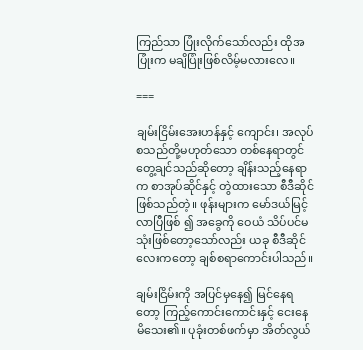ကြည်သာ ပြုံးလိုက်သော်လည်း ထိုအပြုံးက မချိပြုံးဖြစ်လိမ့်မလားလေ။

===

ချမ်းငြိမ်းအေးဟန်နှင့် ကျောင်း၊ အလုပ် စသည်တို့မဟုတ်သော တစ်နေရာတွင်တွေ့ချင်သည်ဆိုတော့ ချိန်းသည့်နေရာက စာအုပ်ဆိုင်နှင့် တွဲထားသော စီဒီဆိုင်ဖြစ်သည်တဲ့။ ဖုန်းများက မော်ဒယ်မြင့်လာပြီဖြစ် ၍ အခွေကို ဝေယံ သိပ်ပင်မသုံးဖြစ်တော့သော်လည်း ယခု စီဒီဆိုင်လေးကတော့ ချစ်စရာကောင်းပါသည်။

ချမ်းငြိမ်းကို အပြင်မှနေ၍ မြင်နေရတော့ ကြည့်ကောင်းကောင်းနှင့် ငေးနေမိသေး၏။ ပုခုံးတစ်ဖက်မှာ အိတ်လွယ်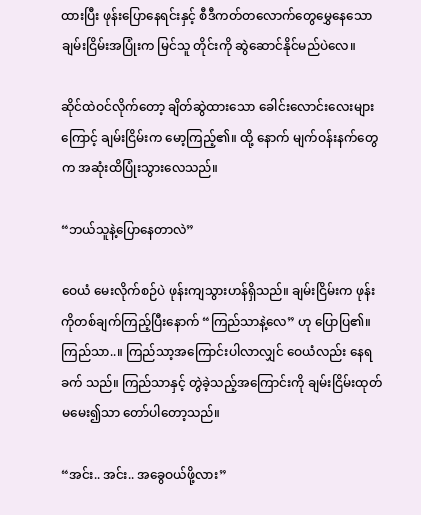ထားပြီး ဖုန်းပြောနေရင်းနှင့် စီဒီကတ်တလောက်တွေမွှေနေသော ချမ်းငြိမ်းအပြုံးက မြင်သူ တိုင်းကို ဆွဲဆောင်နိုင်မည်ပဲလေ။

ဆိုင်ထဲဝင်လိုက်တော့ ချိတ်ဆွဲထားသော ခေါင်းလောင်းလေးများကြောင့် ချမ်းငြိမ်းက မော့ကြည့်၏။ ထို့ နောက် မျက်ဝန်းနက်တွေက အဆုံးထိပြုံးသွားလေသည်။

“ဘယ်သူနဲ့ပြောနေတာလဲ”

ဝေယံ မေးလိုက်စဉ်ပဲ ဖုန်းကျသွားဟန်ရှိသည်။ ချမ်းငြိမ်းက ဖုန်းကိုတစ်ချက်ကြည့်ပြီးနောက် “ကြည်သာနဲ့လေ” ဟု ပြောပြ၏။ ကြည်သာ..။ ကြည်သာ့အကြောင်းပါလာလျှင် ဝေယံလည်း နေရခက် သည်။ ကြည်သာနှင့် တွဲခဲ့သည့်အကြောင်းကို ချမ်းငြိမ်းထုတ်မမေး၍သာ တော်ပါတော့သည်။

“အင်း.. အင်း.. အခွေဝယ်ဖို့လား”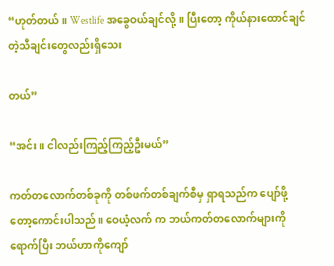“ဟုတ်တယ်။ Westlife အခွေဝယ်ချင်လို့။ ပြီးတော့ ကိုယ်နားထောင်ချင်တဲ့သီချင်းတွေလည်းရှိသေး

တယ်”

“အင်း။ ငါလည်းကြည့်ကြည့်ဦးမယ်”

ကတ်တလောက်တစ်ခုကို တစ်ဖက်တစ်ချက်စီမှ ရှာရသည်က ပျော်ဖို့တော့ကောင်းပါသည်။ ဝေယံ့လက် က ဘယ်ကတ်တလောက်များကို ရောက်ပြီး ဘယ်ဟာကိုကျော်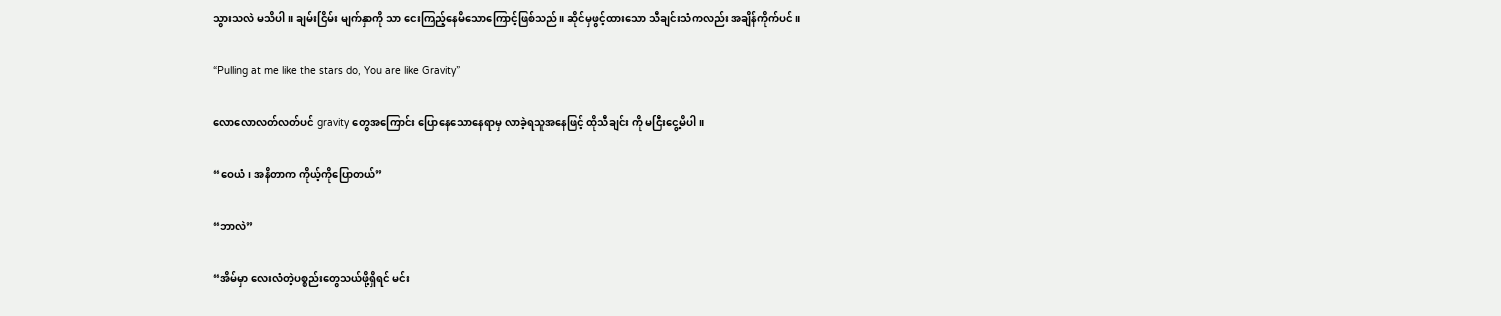သွားသလဲ မသိပါ။ ချမ်းငြိမ်း မျက်နှာကို သာ ငေးကြည့်နေမိသောကြောင့်ဖြစ်သည်။ ဆိုင်မှဖွင့်ထားသော သီချင်းသံကလည်း အချိန်ကိုက်ပင်။

“Pulling at me like the stars do, You are like Gravity”

လောလောလတ်လတ်ပင် gravity တွေအကြောင်း ပြောနေသောနေရာမှ လာခဲ့ရသူအနေဖြင့် ထိုသီချင်း ကို မငြီးငွေ့မိပါ။

“ဝေယံ၊ အနိတာက ကိုယ့်ကိုပြောတယ်”

“ဘာလဲ”

“အိမ်မှာ လေးလံတဲ့ပစ္စည်းတွေသယ်ဖို့ရှိရင် မင်း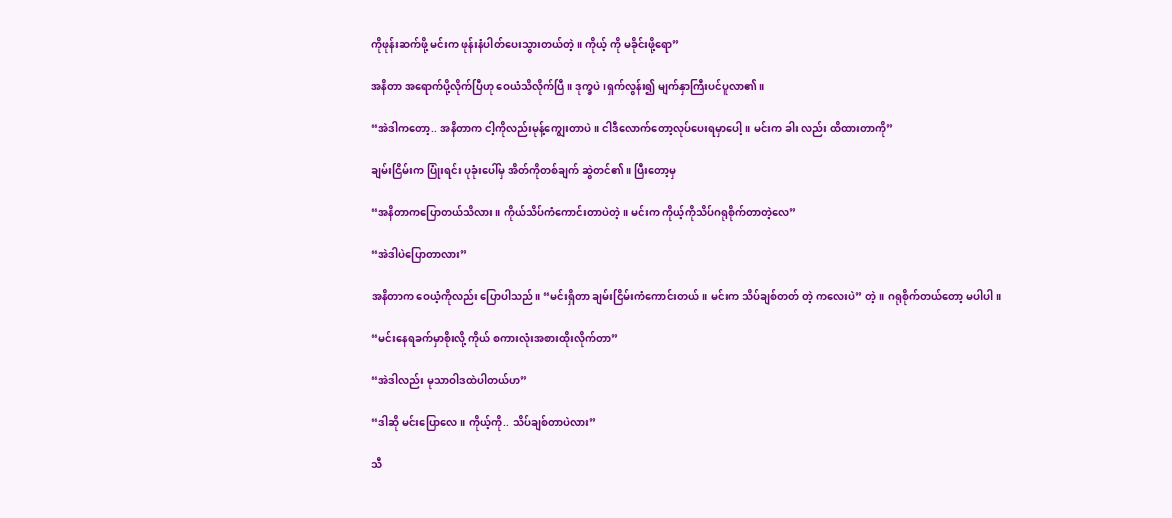ကိုဖုန်းဆက်ဖို့ မင်းက ဖုန်းနံပါတ်ပေးသွားတယ်တဲ့။ ကိုယ့် ကို မခိုင်းဖို့ရော”

အနိတာ အရောက်ပို့လိုက်ပြီဟု ဝေယံသိလိုက်ပြီ။ ဒုက္ခပဲ၊ရှက်လွန်း၍ မျက်နှာကြီးပင်ပူလာ၏။

“အဲဒါကတော့.. အနိတာက ငါ့ကိုလည်းမုန့်ကျွေးတာပဲ။ ငါဒီလောက်တော့လုပ်ပေးရမှာပေါ့။ မင်းက ခါး လည်း ထိထားတာကို”

ချမ်းငြိမ်းက ပြုံးရင်း ပုခုံးပေါ်မှ အိတ်ကိုတစ်ချက် ဆွဲတင်၏။ ပြီးတော့မှ

“အနိတာကပြောတယ်သိလား။ ကိုယ်သိပ်ကံကောင်းတာပဲတဲ့။ မင်းက ကိုယ့်ကိုသိပ်ဂရုစိုက်တာတဲ့လေ”

“အဲဒါပဲပြောတာလား”

အနိတာက ဝေယံ့ကိုလည်း ပြောပါသည်။ “မင်းရှိတာ ချမ်းငြိမ်းကံကောင်းတယ်။ မင်းက သိပ်ချစ်တတ် တဲ့ ကလေးပဲ” တဲ့။ ဂရုစိုက်တယ်တော့ မပါပါ။

“မင်းနေရခက်မှာစိုးလို့ ကိုယ် စကားလုံးအစားထိုးလိုက်တာ”

“အဲဒါလည်း မုသာဝါဒထဲပါတယ်ဟ”

“ဒါဆို မင်းပြောလေ။ ကိုယ့်ကို.. သိပ်ချစ်တာပဲလား”

သီ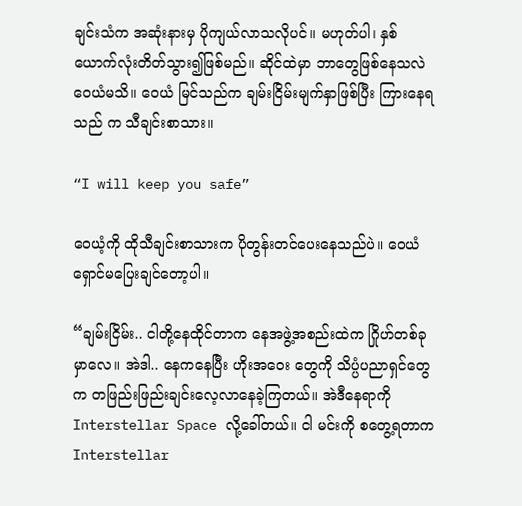ချင်းသံက အဆုံးနားမှ ပိုကျယ်လာသလိုပင်။ မဟုတ်ပါ၊ နှစ်ယောက်လုံးတိတ်သွား၍ဖြစ်မည်။ ဆိုင်ထဲမှာ ဘာတွေဖြစ်နေသလဲ ဝေယံမသိ။ ဝေယံ မြင်သည်က ချမ်းငြိမ်းမျက်နှာဖြစ်ပြီး ကြားနေရသည် က သီချင်းစာသား။

“I will keep you safe”

ဝေယံ့ကို ထိုသီချင်းစာသားက ပိုတွန်းတင်ပေးနေသည်ပဲ။ ဝေယံ ရှောင်မပြေးချင်တော့ပါ။

“ချမ်းငြိမ်း.. ငါတို့နေထိုင်တာက နေအဖွဲ့အစည်းထဲက ဂြိုဟ်တစ်ခုမှာလေ။ အဲဒါ.. နေကနေပြီး ဟိုးအဝေး တွေကို သိပ္ပံပညာရှင်တွေက တဖြည်းဖြည်းချင်းလေ့လာနေခဲ့ကြတယ်။ အဲဒီနေရာကို Interstellar Space လို့ခေါ်တယ်။ ငါ မင်းကို စတွေ့ရတာက Interstellar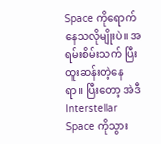Space ကိုရောက်နေသလိုမျိုးပဲ။ အရမ်းစိမ်းသက် ပြီး ထူးဆန်းတဲ့နေရာ။ ပြီးတော့ အဲဒီ Interstellar Space ကိုသွား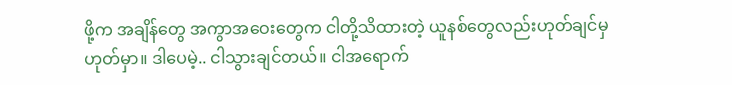ဖို့က အချိန်တွေ အကွာအဝေးတွေက ငါတို့သိထားတဲ့ ယူနစ်တွေလည်းဟုတ်ချင်မှဟုတ်မှာ။ ဒါပေမဲ့.. ငါသွားချင်တယ်။ ငါအရောက်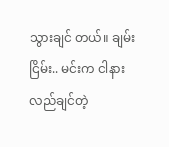သွားချင် တယ်။ ချမ်းငြိမ်း.. မင်းက ငါနားလည်ချင်တဲ့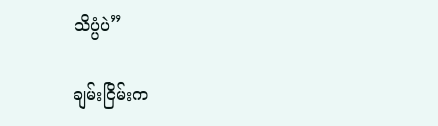သိပ္ပံပဲ”

ချမ်းငြိမ်းက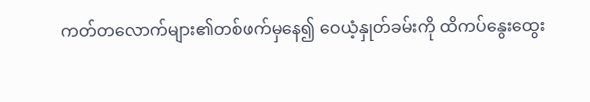ကတ်တလောက်များ၏တစ်ဖက်မှနေ၍ ဝေယံ့နှုတ်ခမ်းကို ထိကပ်နွေးထွေး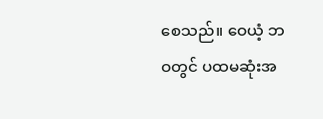စေသည်။ ဝေယံ့ ဘဝတွင် ပထမဆုံးအ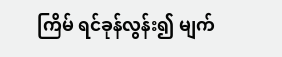ကြိမ် ရင်ခုန်လွန်း၍ မျက်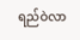ရည်ဝဲလာ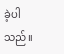ခဲ့ပါသည်။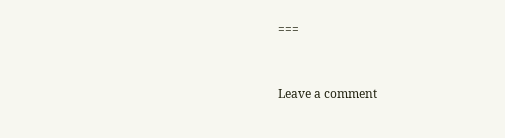===


Leave a comment